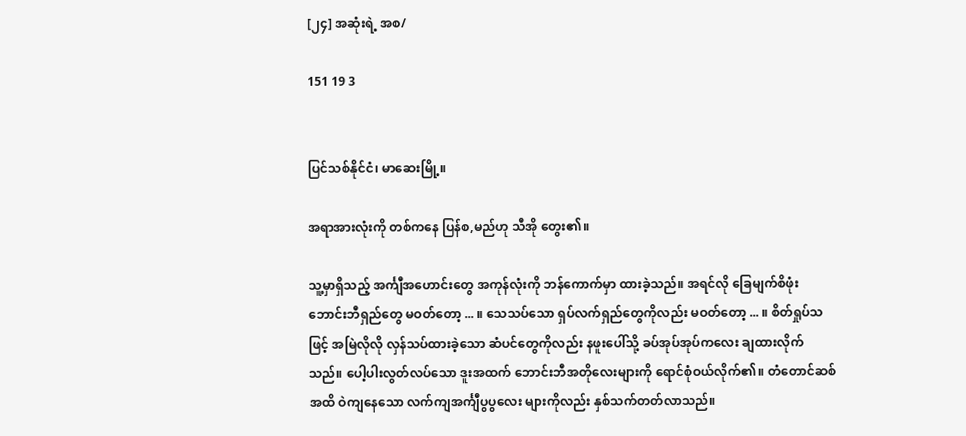[၂၄] အဆုံးရဲ့ အစ/

151 19 3


ပြင်သစ်နိုင်ငံ၊ မာဆေးမြို့။

အရာအားလုံးကို တစ်ကနေ ပြန်စ,မည်ဟု သီအို တွေး၏။

သူ့မှာရှိသည့် အင်္ကျီအဟောင်းတွေ အကုန်လုံးကို ဘန်ကောက်မှာ ထားခဲ့သည်။ အရင်လို ခြေမျက်စိဖုံး ဘောင်းဘီရှည်တွေ မဝတ်တော့ ... ။ သေသပ်သော ရှပ်လက်ရှည်တွေကိုလည်း မဝတ်တော့ ... ။ စိတ်ရှုပ်သဖြင့် အမြဲလိုလို လှန်သပ်ထားခဲ့သော ဆံပင်တွေကိုလည်း နဖူးပေါ်သို့ ခပ်အုပ်အုပ်ကလေး ချထားလိုက်သည်။ ပေါ့ပါးလွတ်လပ်သော ဒူးအထက် ဘောင်းဘီအတိုလေးများကို ရောင်စုံဝယ်လိုက်၏။ တံတောင်ဆစ်အထိ ဝဲကျနေသော လက်ကျအင်္ကျီပွပွလေး များကိုလည်း နှစ်သက်တတ်လာသည်။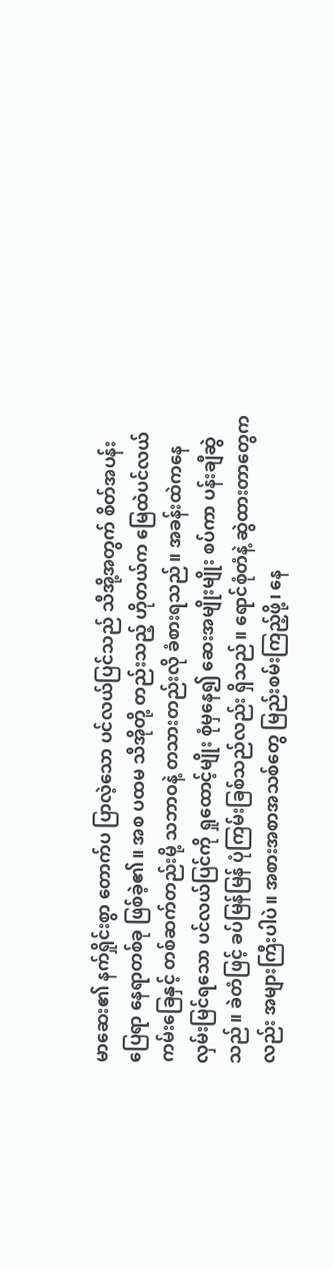မာဆေး၏ နက်ရှိုင်းစွာ တောက်ပ ပြာလဲ့သော ပင်လယ်ပြင်သည် သီအို့အတွက် စိတ်အပန်းပြေရာ နေရာတစ်ခု ဖြစ်ခဲ့၏။ အစ ပထမ သီအိုတို့ တည်းသည့် ဟိုတယ်က မြေထဲပင်လယ်ကမ်းခြေနှင့် တစ်ဆက်တည်းမို့ သဘာဝနဲ့ တသားတည်းလို ခံစားရသည်။ အခန်းထဲကနေ လှမ်းမြင်ရသော ပင်လယ်ပြင်ကို ရှုထောင့်မျိုး စုံမှနေ၍ ဆေးအမျိုးမျိုး စပ်ကာ ပန်းချီဆွဲသည်။ ခဲတံဖြင့် ခပ်မြန်မြန် ပုံကြမ်းခြစ်သည်လည်း ရှိသည်။ ရောင်စုံတံနဲ့ ဆွဲထားတာတွေကလည်း အများကြီးပါပဲ။ အစားအစာအသစ်တွေ မြည်းစမ်းကြည့်ဖို့၊ နေ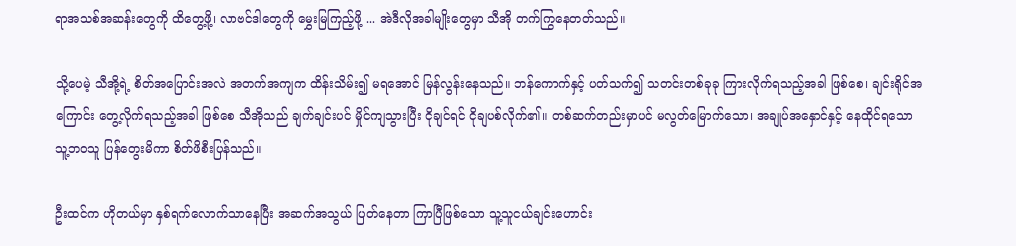ရာအသစ်အဆန်းတွေကို ထိတွေ့ဖို့၊ လာဗင်ဒါတွေကို မွှေးမြကြည့်ဖို့ ... အဲဒီလိုအခါမျိုးတွေမှာ သီအို တက်ကြွနေတတ်သည်။

သို့ပေမဲ့ သီအို့ရဲ့ စိတ်အပြောင်းအလဲ အတက်အကျက ထိန်းသိမ်း၍ မရအောင် မြန်လွန်းနေသည်။ ဘန်ကောက်နှင့် ပတ်သက်၍ သတင်းတစ်ခုခု ကြားလိုက်ရသည့်အခါ ဖြစ်စေ၊ ချင်းရိုင်အကြောင်း တွေ့လိုက်ရသည့်အခါ ဖြစ်စေ သီအိုသည် ချက်ချင်းပင် မှိုင်ကျသွားပြီး ငိုချင်ရင် ငိုချပစ်လိုက်၏။ တစ်ဆက်တည်းမှာပင် မလွတ်မြောက်သော၊ အချုပ်အနှောင်နှင့် နေထိုင်ရသော သူ့ဘဝသူ ပြန်တွေးမိကာ စိတ်ဖိစီးပြန်သည်။

ဦးထင်က ဟိုတယ်မှာ နှစ်ရက်လောက်သာနေပြီး အဆက်အသွယ် ပြတ်နေတာ ကြာပြီဖြစ်သော သူ့သူငယ်ချင်းဟောင်း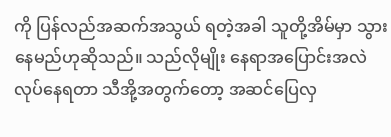ကို ပြန်လည်အဆက်အသွယ် ရတဲ့အခါ သူတို့အိမ်မှာ သွားနေမည်ဟုဆိုသည်။ သည်လိုမျိုး နေရာအပြောင်းအလဲ လုပ်နေရတာ သီအို့အတွက်တော့ အဆင်ပြေလှ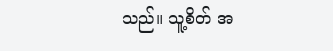သည်။ သူ့စိတ် အ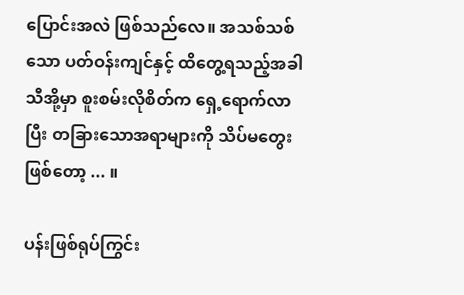ပြောင်းအလဲ ဖြစ်သည်လေ။ အသစ်သစ်သော ပတ်ဝန်းကျင်နှင့် ထိတွေ့ရသည့်အခါ သီအို့မှာ စူးစမ်းလိုစိတ်က ရှေ့ရောက်လာပြီး တခြားသောအရာများကို သိပ်မတွေးဖြစ်တော့ ... ။

ပန်းဖြစ်ရုပ်ကြွင်း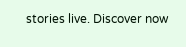stories live. Discover now